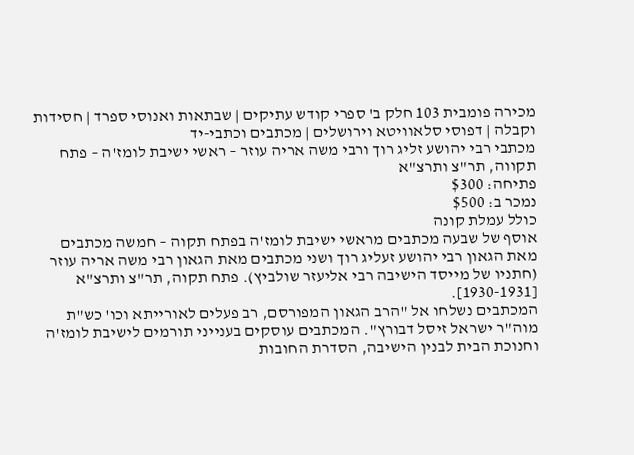מכירה פומבית 103 חלק ב' ספרי קודש עתיקים | שבתאות ואנוסי ספרד | חסידות וקבלה | דפוסי סלאוויטא וירושלים | מכתבים וכתבי-יד
מכתבי רבי יהושע זליג רוך ורבי משה אריה עוזר – ראשי ישיבת לומז'ה – פתח תקווה, תר"צ ותרצ"א
פתיחה: $300
נמכר ב: $500
כולל עמלת קונה
אוסף של שבעה מכתבים מראשי ישיבת לומז'ה בפתח תקוה – חמשה מכתבים מאת הגאון רבי יהושע זעליג רוך ושני מכתבים מאת הגאון רבי משה אריה עוזר (חתניו של מייסד הישיבה רבי אליעזר שולביץ). פתח תקוה, תר"צ ותרצ"א [1930-1931].
המכתבים נשלחו אל "הרב הגאון המפורסם, רב פעלים לאורייתא וכו' כש"ת מוה"ר ישראל זיסל דבורץ". המכתבים עוסקים בענייני תורמים לישיבת לומז'ה וחנוכת הבית לבנין הישיבה, הסדרת החובות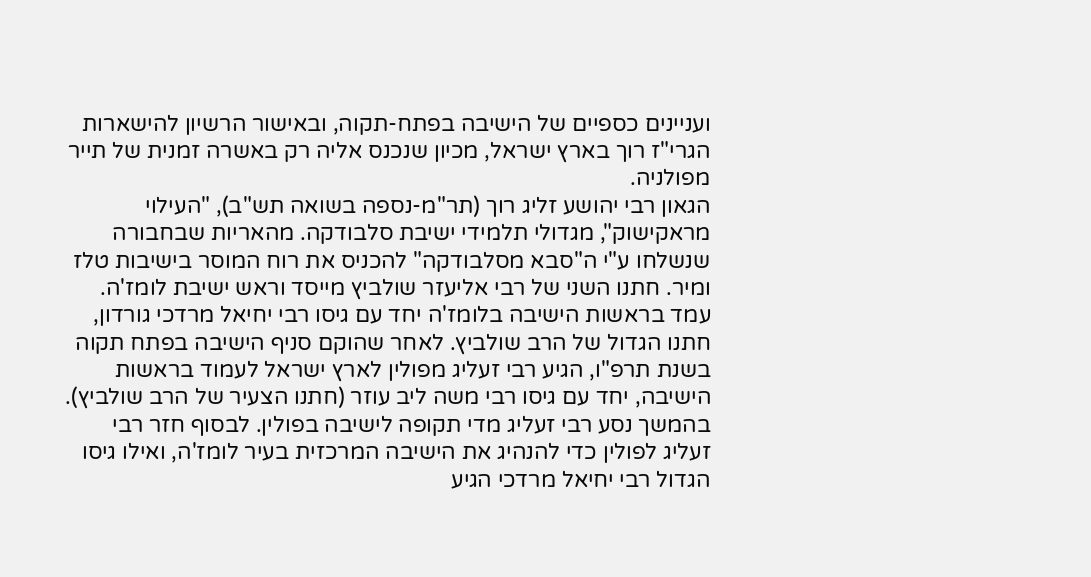ועניינים כספיים של הישיבה בפתח-תקוה, ובאישור הרשיון להישארות הגרי"ז רוך בארץ ישראל, מכיון שנכנס אליה רק באשרה זמנית של תייר מפולניה.
הגאון רבי יהושע זליג רוך (תר"מ-נספה בשואה תש"ב), "העילוי מראקישוק", מגדולי תלמידי ישיבת סלבודקה. מהאריות שבחבורה שנשלחו ע"י ה"סבא מסלבודקה" להכניס את רוח המוסר בישיבות טלז ומיר. חתנו השני של רבי אליעזר שולביץ מייסד וראש ישיבת לומז'ה. עמד בראשות הישיבה בלומז'ה יחד עם גיסו רבי יחיאל מרדכי גורדון, חתנו הגדול של הרב שולביץ. לאחר שהוקם סניף הישיבה בפתח תקוה בשנת תרפ"ו, הגיע רבי זעליג מפולין לארץ ישראל לעמוד בראשות הישיבה, יחד עם גיסו רבי משה ליב עוזר (חתנו הצעיר של הרב שולביץ). בהמשך נסע רבי זעליג מדי תקופה לישיבה בפולין. לבסוף חזר רבי זעליג לפולין כדי להנהיג את הישיבה המרכזית בעיר לומז'ה, ואילו גיסו הגדול רבי יחיאל מרדכי הגיע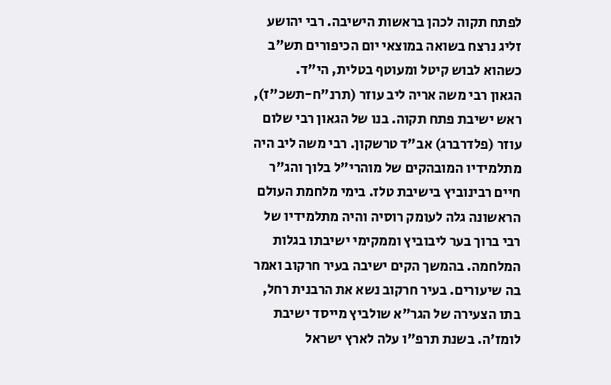לפתח תקוה לכהן בראשות הישיבה. רבי יהושע זליג נרצח בשואה במוצאי יום הכיפורים תש"ב כשהוא לבוש קיטל ומעוטף בטלית, הי"ד.
הגאון רבי משה אריה ליב עוזר (תרנ"ח-תשכ"ז), ראש ישיבת פתח תקוה. בנו של הגאון רבי שלום עוזר (פלדרברג) אב"ד טרשקון. רבי משה ליב היה מתלמידיו המובהקים של מוהרי"ל בלוך והג"ר חיים רבינוביץ בישיבת טלז. בימי מלחמת העולם הראשונה גלה לעומק רוסיה והיה מתלמידיו של רבי ברוך בער ליבוביץ וממקימי ישיבתו בגלות המלחמה. בהמשך הקים ישיבה בעיר חרקוב ואמר בה שיעורים. בעיר חרקוב נשא את הרבנית רחל, בתו הצעירה של הגר"א שולביץ מייסד ישיבת לומז'ה. בשנת תרפ"ו עלה לארץ ישראל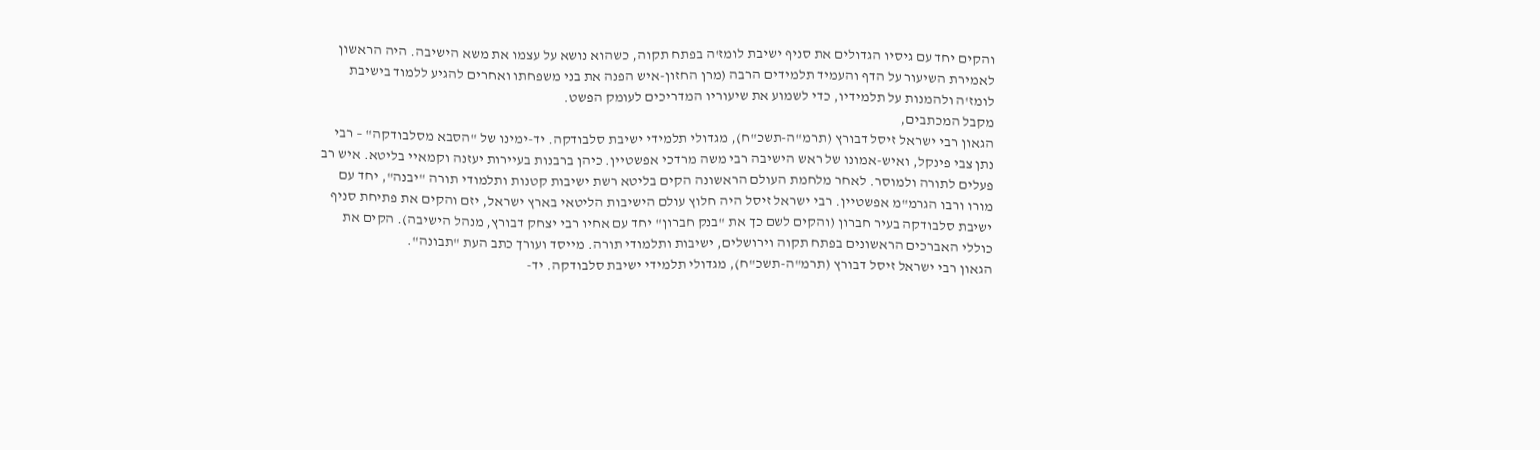והקים יחד עם גיסיו הגדולים את סניף ישיבת לומז'ה בפתח תקוה, כשהוא נושא על עצמו את משא הישיבה. היה הראשון לאמירת השיעור על הדף והעמיד תלמידים הרבה (מרן החזון-איש הפנה את בני משפחתו ואחרים להגיע ללמוד בישיבת לומז'ה ולהמנות על תלמידיו, כדי לשמוע את שיעוריו המדריכים לעומק הפשט.
מקבל המכתבים,
הגאון רבי ישראל זיסל דבורץ (תרמ"ה-תשכ"ח), מגדולי תלמידי ישיבת סלבודקה. יד-ימינו של "הסבא מסלבודקה" – רבי נתן צבי פינקל, ואיש-אמונו של ראש הישיבה רבי משה מרדכי אפשטיין. כיהן ברבנות בעיירות יעזנה וקמאיי בליטא. איש רב פעלים לתורה ולמוסר. לאחר מלחמת העולם הראשונה הקים בליטא רשת ישיבות קטנות ותלמודי תורה "יבנה", יחד עם מורו ורבו הגרמ"מ אפשטיין. רבי ישראל זיסל היה חלוץ עולם הישיבות הליטאי בארץ ישראל, יזם והקים את פתיחת סניף ישיבת סלבודקה בעיר חברון (והקים לשם כך את "בנק חברון" יחד עם אחיו רבי יצחק דבורץ, מנהל הישיבה). הקים את כוללי האברכים הראשונים בפתח תקוה וירושלים, ישיבות ותלמודי תורה. מייסד ועורך כתב העת "תבונה".
הגאון רבי ישראל זיסל דבורץ (תרמ"ה-תשכ"ח), מגדולי תלמידי ישיבת סלבודקה. יד-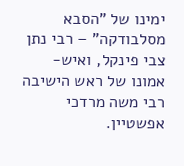ימינו של "הסבא מסלבודקה" – רבי נתן צבי פינקל, ואיש-אמונו של ראש הישיבה רבי משה מרדכי אפשטיין.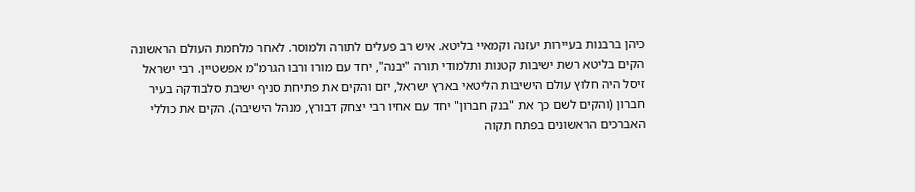כיהן ברבנות בעיירות יעזנה וקמאיי בליטא. איש רב פעלים לתורה ולמוסר. לאחר מלחמת העולם הראשונה הקים בליטא רשת ישיבות קטנות ותלמודי תורה "יבנה", יחד עם מורו ורבו הגרמ"מ אפשטיין. רבי ישראל זיסל היה חלוץ עולם הישיבות הליטאי בארץ ישראל, יזם והקים את פתיחת סניף ישיבת סלבודקה בעיר חברון (והקים לשם כך את "בנק חברון" יחד עם אחיו רבי יצחק דבורץ, מנהל הישיבה). הקים את כוללי האברכים הראשונים בפתח תקוה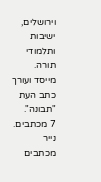וירושלים, ישיבות ותלמודי תורה. מייסד ועורך כתב העת "תבונה".
7 מכתבים. נייר מכתבים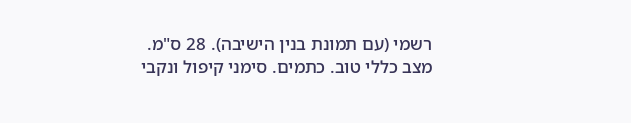רשמי (עם תמונת בנין הישיבה). 28 ס"מ. מצב כללי טוב. כתמים. סימני קיפול ונקבי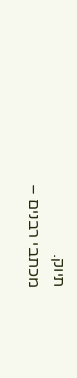תיוק.
מכתבי רבנים –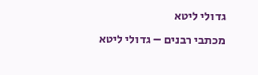גדולי ליטא
מכתבי רבנים – גדולי ליטא